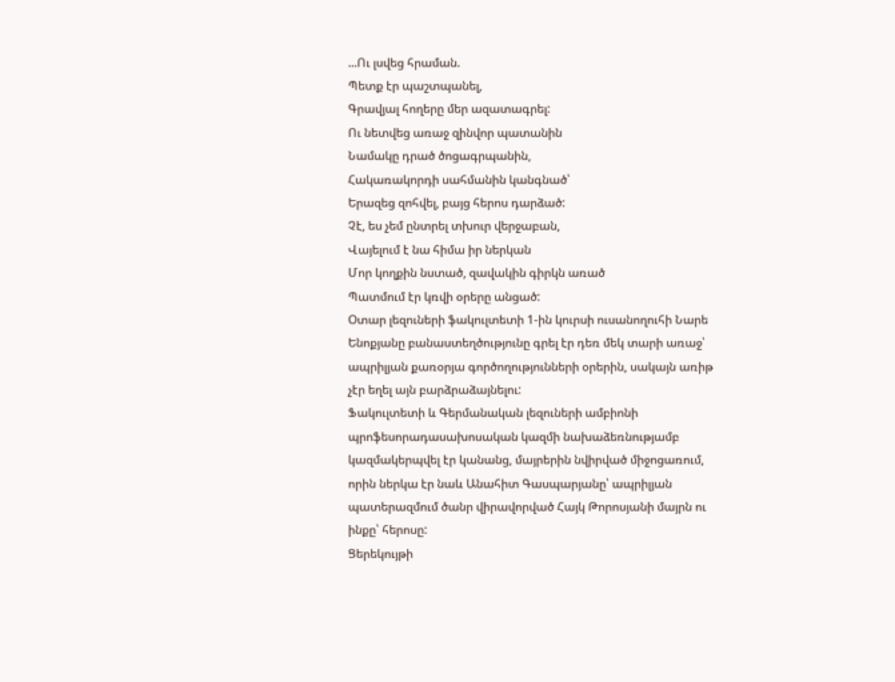...Ու լսվեց հրաման.
Պետք էր պաշտպանել,
Գրավյալ հողերը մեր ազատագրել:
Ու նետվեց առաջ զինվոր պատանին
Նամակը դրած ծոցագրպանին,
Հակառակորդի սահմանին կանգնած՝
Երազեց զոհվել, բայց հերոս դարձած:
Չէ, ես չեմ ընտրել տխուր վերջաբան,
Վայելում է նա հիմա իր ներկան
Մոր կողքին նստած, զավակին գիրկն առած
Պատմում էր կռվի օրերը անցած:
Օտար լեզուների ֆակուլտետի 1-ին կուրսի ուսանողուհի Նարե Ենոքյանը բանաստեղծությունը գրել էր դեռ մեկ տարի առաջ՝ ապրիլյան քառօրյա գործողությունների օրերին, սակայն առիթ չէր եղել այն բարձրաձայնելու:
Ֆակուլտետի և Գերմանական լեզուների ամբիոնի պրոֆեսորադասախոսական կազմի նախաձեռնությամբ կազմակերպվել էր կանանց, մայրերին նվիրված միջոցառում, որին ներկա էր նաև Անահիտ Գասպարյանը՝ ապրիլյան պատերազմում ծանր վիրավորված Հայկ Թորոսյանի մայրն ու ինքը՝ հերոսը:
Ցերեկույթի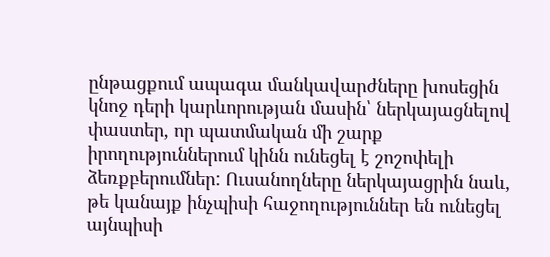ընթացքում ապագա մանկավարժները խոսեցին կնոջ դերի կարևորության մասին՝ ներկայացնելով փաստեր, որ պատմական մի շարք իրողություններում կինն ունեցել է շոշոփելի ձեռքբերումներ: Ուսանողները ներկայացրին նաև, թե կանայք ինչպիսի հաջողություններ են ունեցել այնպիսի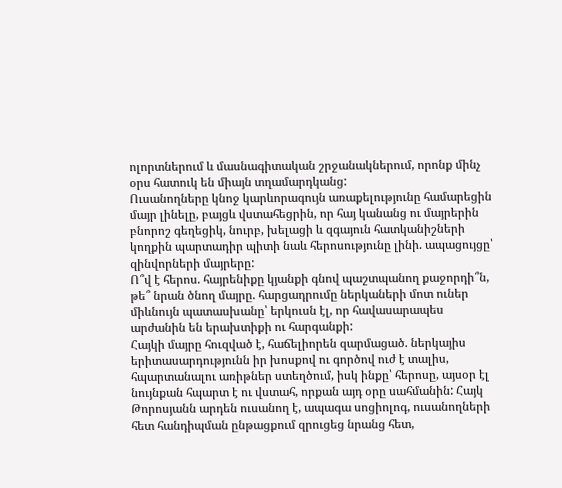ոլորտներում և մասնագիտական շրջանակներում, որոնք մինչ օրս հատուկ են միայն տղամարդկանց:
Ուսանողները կնոջ կարևորագույն առաքելությունը համարեցին մայր լինելը, բայցև վստահեցրին, որ հայ կանանց ու մայրերին բնորոշ գեղեցիկ, նուրբ, խելացի և զգայուն հատկանիշների կողքին պարտադիր պիտի նաև հերոսությունը լինի. ապացույցը՝ զինվորների մայրերը:
Ո՞վ է հերոս. հայրենիքը կյանքի գնով պաշտպանող քաջորդի՞ն, թե՞ նրան ծնող մայրը. հարցադրումը ներկաների մոտ ուներ միևնույն պատասխանը՝ երկուսն էլ, որ հավասարապես արժանին են երախտիքի ու հարգանքի:
Հայկի մայրը հուզված է, հաճելիորեն զարմացած. ներկայիս երիտասարդությունն իր խոսքով ու գործով ուժ է տալիս, հպարտանալու առիթներ ստեղծում, իսկ ինքը՝ հերոսը, այսօր էլ նույնքան հպարտ է ու վստահ, որքան այդ օրը սահմանին: Հայկ Թորոսյանն արդեն ուսանող է, ապագա սոցիոլոգ, ուսանողների հետ հանդիպման ընթացքում զրուցեց նրանց հետ,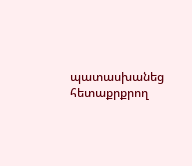պատասխանեց հետաքրքրող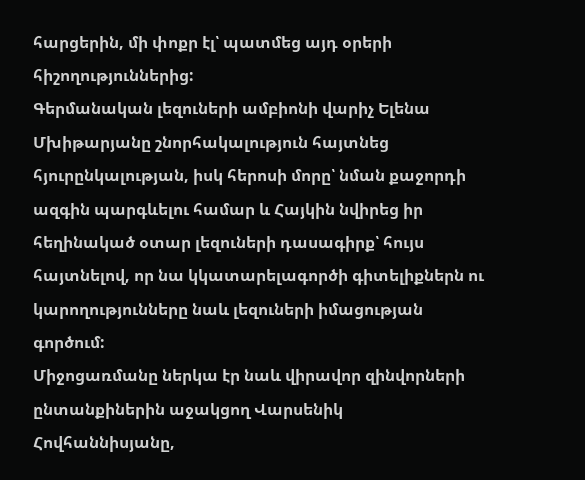հարցերին, մի փոքր էլ՝ պատմեց այդ օրերի հիշողություններից:
Գերմանական լեզուների ամբիոնի վարիչ Ելենա Մխիթարյանը շնորհակալություն հայտնեց հյուրընկալության, իսկ հերոսի մորը՝ նման քաջորդի ազգին պարգևելու համար և Հայկին նվիրեց իր հեղինակած օտար լեզուների դասագիրք՝ հույս հայտնելով, որ նա կկատարելագործի գիտելիքներն ու կարողությունները նաև լեզուների իմացության գործում:
Միջոցառմանը ներկա էր նաև վիրավոր զինվորների ընտանքիներին աջակցող Վարսենիկ Հովհաննիսյանը,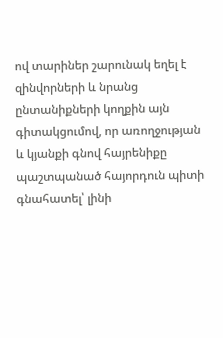ով տարիներ շարունակ եղել է զինվորների և նրանց ընտանիքների կողքին այն գիտակցումով, որ առողջության և կյանքի գնով հայրենիքը պաշտպանած հայորդուն պիտի գնահատել՝ լինի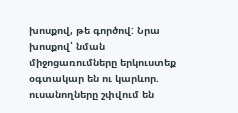խոսքով, թե գործով: Նրա խոսքով՝ նման միջոցառումները երկուստեք օգտակար են ու կարևոր. ուսանողները շփվում են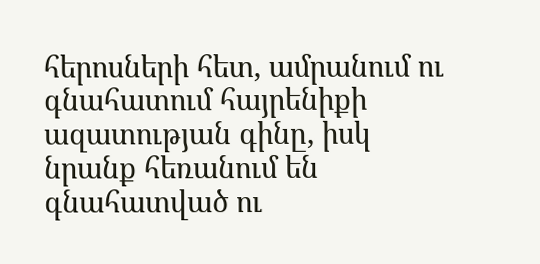հերոսների հետ, ամրանում ու գնահատում հայրենիքի ազատության գինը, իսկ նրանք հեռանում են գնահատված ու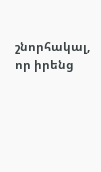շնորհակալ, որ իրենց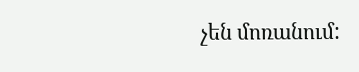չեն մոռանում: